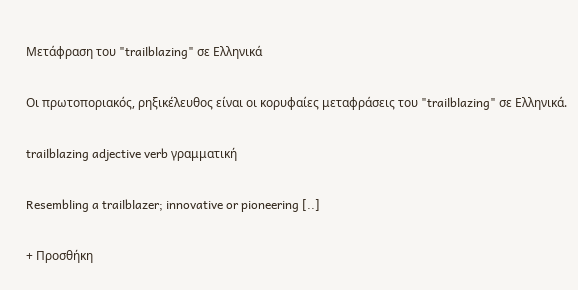Μετάφραση του "trailblazing" σε Ελληνικά

Οι πρωτοποριακός, ρηξικέλευθος είναι οι κορυφαίες μεταφράσεις του "trailblazing" σε Ελληνικά.

trailblazing adjective verb γραμματική

Resembling a trailblazer; innovative or pioneering [..]

+ Προσθήκη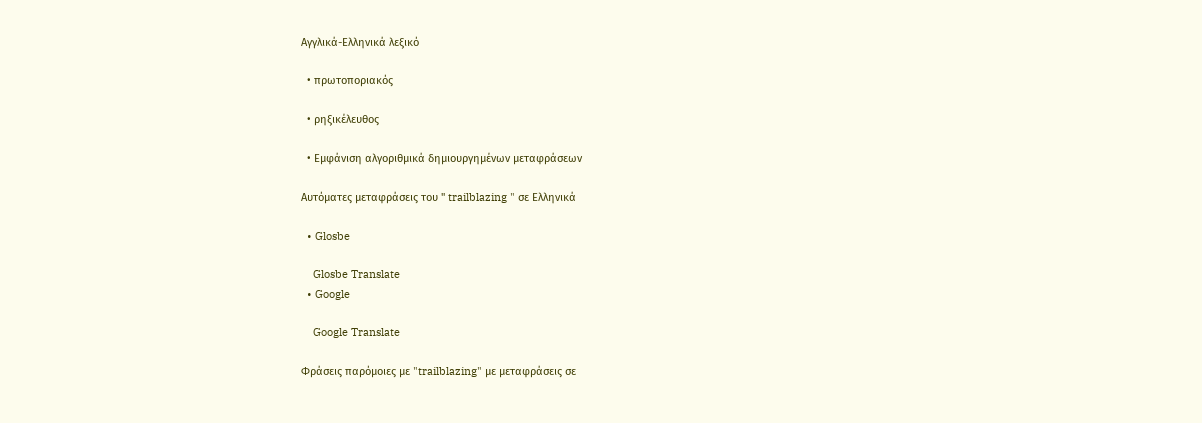Αγγλικά-Ελληνικά λεξικό

  • πρωτοποριακός

  • ρηξικέλευθος

  • Εμφάνιση αλγοριθμικά δημιουργημένων μεταφράσεων

Αυτόματες μεταφράσεις του " trailblazing " σε Ελληνικά

  • Glosbe

    Glosbe Translate
  • Google

    Google Translate

Φράσεις παρόμοιες με "trailblazing" με μεταφράσεις σε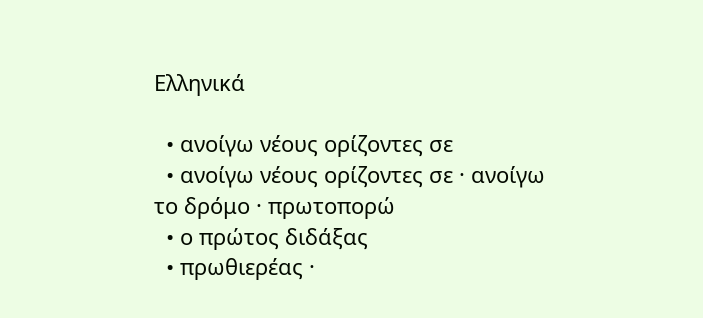Ελληνικά

  • ανοίγω νέους ορίζοντες σε
  • ανοίγω νέους ορίζοντες σε · ανοίγω το δρόμο · πρωτοπορώ
  • ο πρώτος διδάξας
  • πρωθιερέας ·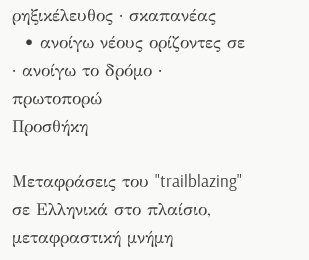ρηξικέλευθος · σκαπανέας
  • ανοίγω νέους ορίζοντες σε · ανοίγω το δρόμο · πρωτοπορώ
Προσθήκη

Μεταφράσεις του "trailblazing" σε Ελληνικά στο πλαίσιο, μεταφραστική μνήμη